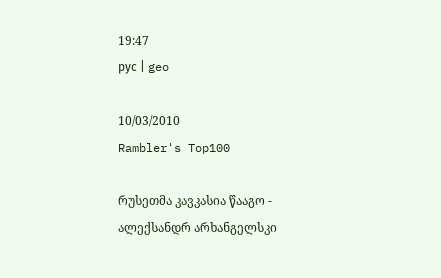19:47
рус | geo

10/03/2010
Rambler's Top100

რუსეთმა კავკასია წააგო - ალექსანდრ არხანგელსკი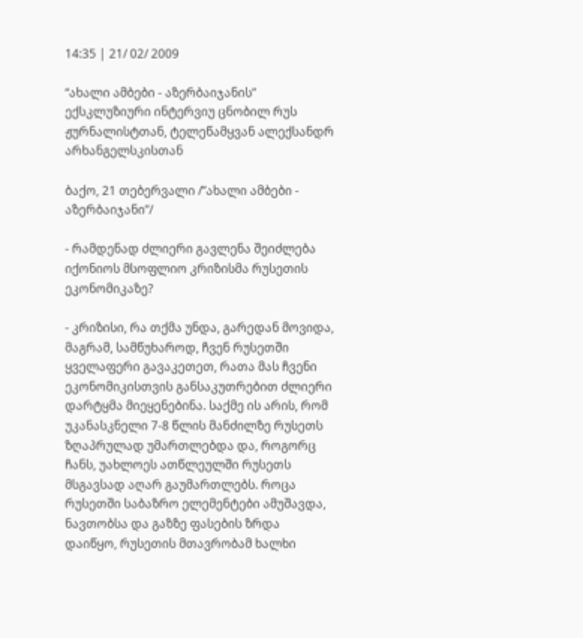14:35 | 21/ 02/ 2009

“ახალი ამბები - აზერბაიჯანის” ექსკლუზიური ინტერვიუ ცნობილ რუს ჟურნალისტთან, ტელეწამყვან ალექსანდრ არხანგელსკისთან

ბაქო, 21 თებერვალი /”ახალი ამბები - აზერბაიჯანი”/

- რამდენად ძლიერი გავლენა შეიძლება იქონიოს მსოფლიო კრიზისმა რუსეთის ეკონომიკაზე?

- კრიზისი, რა თქმა უნდა, გარედან მოვიდა, მაგრამ, სამწუხაროდ, ჩვენ რუსეთში ყველაფერი გავაკეთეთ, რათა მას ჩვენი ეკონომიკისთვის განსაკუთრებით ძლიერი დარტყმა მიეყენებინა. საქმე ის არის, რომ უკანასკნელი 7-8 წლის მანძილზე რუსეთს ზღაპრულად უმართლებდა და, როგორც ჩანს, უახლოეს ათწლეულში რუსეთს მსგავსად აღარ გაუმართლებს. როცა რუსეთში საბაზრო ელემენტები ამუშავდა, ნავთობსა და გაზზე ფასების ზრდა დაიწყო, რუსეთის მთავრობამ ხალხი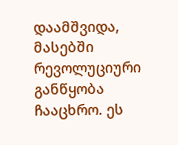დაამშვიდა,  მასებში რევოლუციური განწყობა ჩააცხრო. ეს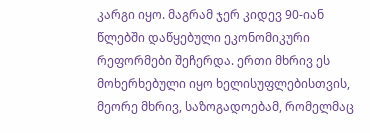კარგი იყო. მაგრამ ჯერ კიდევ 90-იან წლებში დაწყებული ეკონომიკური რეფორმები შეჩერდა. ერთი მხრივ ეს მოხერხებული იყო ხელისუფლებისთვის, მეორე მხრივ, საზოგადოებამ, რომელმაც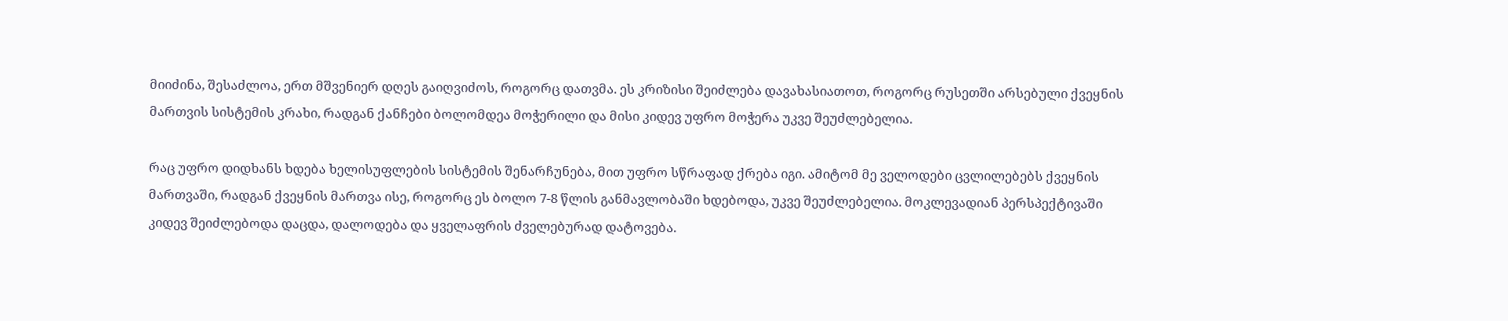მიიძინა, შესაძლოა, ერთ მშვენიერ დღეს გაიღვიძოს, როგორც დათვმა. ეს კრიზისი შეიძლება დავახასიათოთ, როგორც რუსეთში არსებული ქვეყნის მართვის სისტემის კრახი, რადგან ქანჩები ბოლომდეა მოჭერილი და მისი კიდევ უფრო მოჭერა უკვე შეუძლებელია.

რაც უფრო დიდხანს ხდება ხელისუფლების სისტემის შენარჩუნება, მით უფრო სწრაფად ქრება იგი. ამიტომ მე ველოდები ცვლილებებს ქვეყნის მართვაში, რადგან ქვეყნის მართვა ისე, როგორც ეს ბოლო 7-8 წლის განმავლობაში ხდებოდა, უკვე შეუძლებელია. მოკლევადიან პერსპექტივაში კიდევ შეიძლებოდა დაცდა, დალოდება და ყველაფრის ძველებურად დატოვება.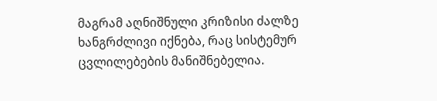მაგრამ აღნიშნული კრიზისი ძალზე ხანგრძლივი იქნება, რაც სისტემურ ცვლილებების მანიშნებელია.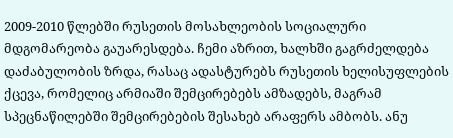2009-2010 წლებში რუსეთის მოსახლეობის სოციალური მდგომარეობა გაუარესდება. ჩემი აზრით, ხალხში გაგრძელდება დაძაბულობის ზრდა, რასაც ადასტურებს რუსეთის ხელისუფლების ქცევა, რომელიც არმიაში შემცირებებს ამზადებს, მაგრამ სპეცნაწილებში შემცირებების შესახებ არაფერს ამბობს. ანუ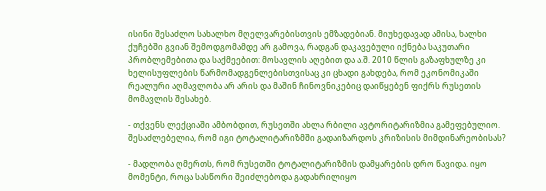ისინი შესაძლო სახალხო მღელვარებისთვის ემზადებიან. მიუხედავად ამისა, ხალხი ქუჩებში გვიან შემოდგომამდე არ გამოვა, რადგან დაკავებული იქნება საკუთარი პრობლემებითა და საქმეებით: მოსავლის აღებით და ა.შ. 2010 წლის გაზაფხულზე კი ხელისუფლების წარმომადგენლებისთვისაც კი ცხადი გახდება, რომ ეკონომიკაში რეალური აღმავლობა არ არის და მაშინ ჩინოვნიკებიც დაიწყებენ ფიქრს რუსეთის მომავლის შესახებ.

- თქვენს ლექციაში ამბობდით, რუსეთში ახლა რბილი ავტორიტარიზმია გამეფებულიო. შესაძლებელია, რომ იგი ტოტალიტარიზმში გადაიზარდოს კრიზისის მიმდინარეობისას?

- მადლობა ღმერთს, რომ რუსეთში ტოტალიტარიზმის დამყარების დრო წავიდა. იყო მომენტი, როცა სასწორი შეიძლებოდა გადახრილიყო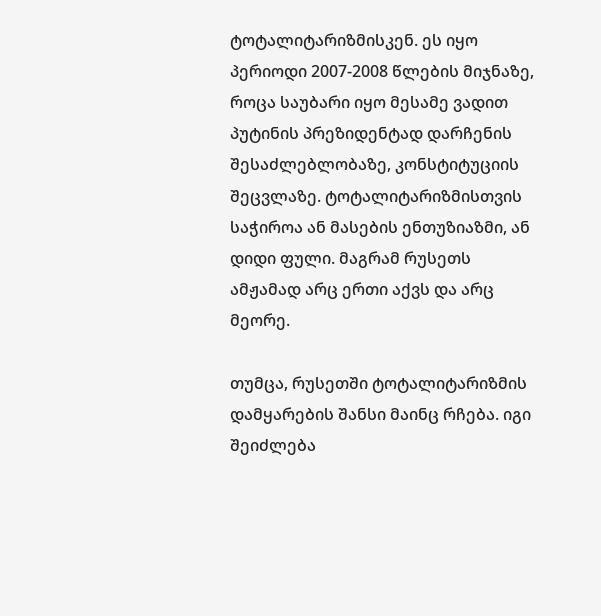ტოტალიტარიზმისკენ. ეს იყო პერიოდი 2007-2008 წლების მიჯნაზე, როცა საუბარი იყო მესამე ვადით პუტინის პრეზიდენტად დარჩენის შესაძლებლობაზე, კონსტიტუციის შეცვლაზე. ტოტალიტარიზმისთვის საჭიროა ან მასების ენთუზიაზმი, ან დიდი ფული. მაგრამ რუსეთს ამჟამად არც ერთი აქვს და არც მეორე.

თუმცა, რუსეთში ტოტალიტარიზმის დამყარების შანსი მაინც რჩება. იგი შეიძლება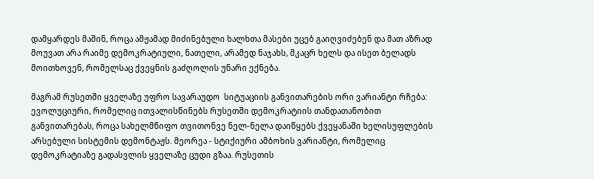დამყარდეს მაშინ, როცა ამჟამად მიძინებული ხალხთა მასები უცებ გაიღვიძებენ და მათ აზრად მოუვათ არა რაიმე დემოკრატიული, ნათელი, არამედ ნაჯახს, მკაცრ ხელს და ისეთ ბელადს მოითხოვენ, რომელსაც ქვეყნის გაძღოლის უნარი ექნება.

მაგრამ რუსეთში ყველაზე უფრო სავარაუდო  სიტუაციის განვითარების ორი ვარიანტი რჩება: ევოლუციური, რომელიც ითვალისწინებს რუსეთში დემოკრატიის თანდათანობით განვითარებას, როცა სახელმწიფო თვითონვე ნელ-ნელა დაიწყებს ქვეყანაში ხელისუფლების არსებული სისტემის დემონტაჟს. მეორეა - სტიქიური ამბოხის ვარიანტი, რომელიც დემოკრატიაზე გადასვლის ყველაზე ცუდი გზაა. რუსეთის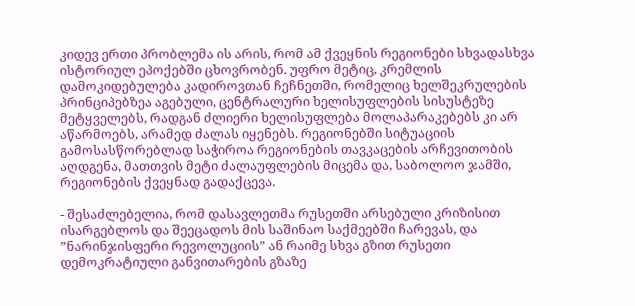კიდევ ერთი პრობლემა ის არის, რომ ამ ქვეყნის რეგიონები სხვადასხვა ისტორიულ ეპოქებში ცხოვრობენ. უფრო მეტიც, კრემლის დამოკიდებულება კადიროვთან ჩეჩნეთში, რომელიც ხელშეკრულების პრინციპებზეა აგებული, ცენტრალური ხელისუფლების სისუსტეზე მეტყველებს, რადგან ძლიერი ხელისუფლება მოლაპარაკებებს კი არ აწარმოებს, არამედ ძალას იყენებს. რეგიონებში სიტუაციის გამოსასწორებლად საჭიროა რეგიონების თავკაცების არჩევითობის აღდგენა, მათთვის მეტი ძალაუფლების მიცემა და, საბოლოო ჯამში, რეგიონების ქვეყნად გადაქცევა.

- შესაძლებელია, რომ დასავლეთმა რუსეთში არსებული კრიზისით ისარგებლოს და შეეცადოს მის საშინაო საქმეებში ჩარევას, და ”ნარინჯისფერი რევოლუციის” ან რაიმე სხვა გზით რუსეთი დემოკრატიული განვითარების გზაზე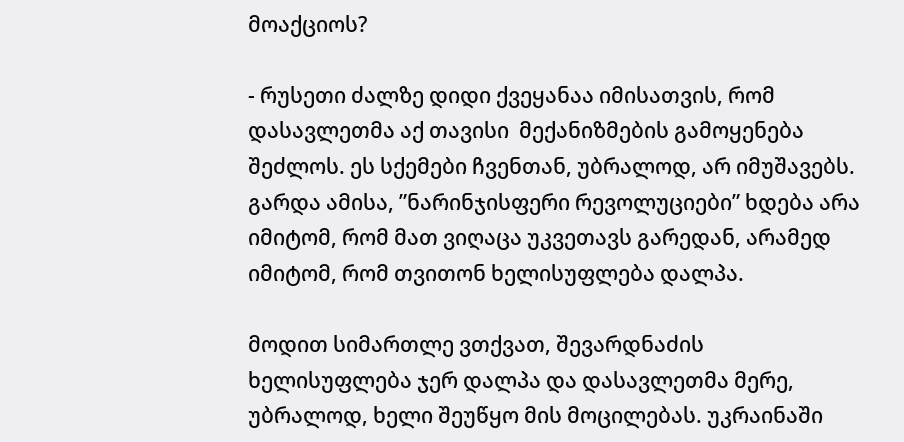მოაქციოს?

- რუსეთი ძალზე დიდი ქვეყანაა იმისათვის, რომ დასავლეთმა აქ თავისი  მექანიზმების გამოყენება შეძლოს. ეს სქემები ჩვენთან, უბრალოდ, არ იმუშავებს. გარდა ამისა, ”ნარინჯისფერი რევოლუციები” ხდება არა იმიტომ, რომ მათ ვიღაცა უკვეთავს გარედან, არამედ იმიტომ, რომ თვითონ ხელისუფლება დალპა.

მოდით სიმართლე ვთქვათ, შევარდნაძის ხელისუფლება ჯერ დალპა და დასავლეთმა მერე, უბრალოდ, ხელი შეუწყო მის მოცილებას. უკრაინაში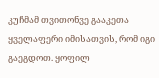კუჩმამ თვითონვე გააკეთა ყველაფერი იმისათვის, რომ იგი გაეგდოთ. ყოფილ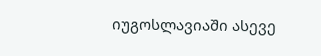იუგოსლავიაში ასევე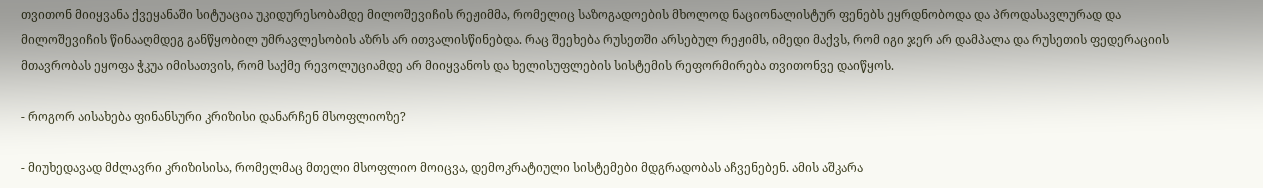თვითონ მიიყვანა ქვეყანაში სიტუაცია უკიდურესობამდე მილოშევიჩის რეჟიმმა, რომელიც საზოგადოების მხოლოდ ნაციონალისტურ ფენებს ეყრდნობოდა და პროდასავლურად და მილოშევიჩის წინააღმდეგ განწყობილ უმრავლესობის აზრს არ ითვალისწინებდა. რაც შეეხება რუსეთში არსებულ რეჟიმს, იმედი მაქვს, რომ იგი ჯერ არ დამპალა და რუსეთის ფედერაციის მთავრობას ეყოფა ჭკუა იმისათვის, რომ საქმე რევოლუციამდე არ მიიყვანოს და ხელისუფლების სისტემის რეფორმირება თვითონვე დაიწყოს.

- როგორ აისახება ფინანსური კრიზისი დანარჩენ მსოფლიოზე?

- მიუხედავად მძლავრი კრიზისისა, რომელმაც მთელი მსოფლიო მოიცვა, დემოკრატიული სისტემები მდგრადობას აჩვენებენ. ამის აშკარა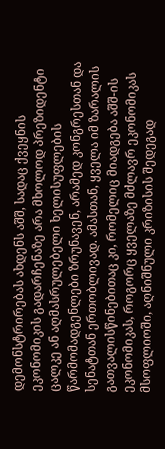დემონსტრირებას ახდენს აშშ, სადაც ქვეყნის ეკონომიკის გადარჩენაზე არა მხოლოდ პრეზიდენტი ცალკე ან აღმასრულებელი ხელისუფლების წარმომადგენლები ზრუნავენ, არამედ კონგრესთან და სენატთან ერთობლივად. ამასთან, ყველა იმ ზარალის გათვალისწინებითაც კი, რომელიც მიადგება აშშ-ის ეკონომიკას, როგორც ყველაზე მძლავრ ეკონომიკას მსოფლიოში, აღნიშნული კრიზისის შედეგად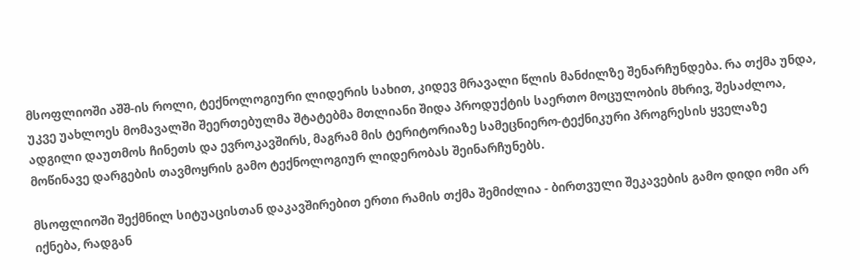მსოფლიოში აშშ-ის როლი, ტექნოლოგიური ლიდერის სახით, კიდევ მრავალი წლის მანძილზე შენარჩუნდება. რა თქმა უნდა, უკვე უახლოეს მომავალში შეერთებულმა შტატებმა მთლიანი შიდა პროდუქტის საერთო მოცულობის მხრივ, შესაძლოა, ადგილი დაუთმოს ჩინეთს და ევროკავშირს, მაგრამ მის ტერიტორიაზე სამეცნიერო-ტექნიკური პროგრესის ყველაზე მოწინავე დარგების თავმოყრის გამო ტექნოლოგიურ ლიდერობას შეინარჩუნებს.

მსოფლიოში შექმნილ სიტუაცისთან დაკავშირებით ერთი რამის თქმა შემიძლია - ბირთვული შეკავების გამო დიდი ომი არ იქნება, რადგან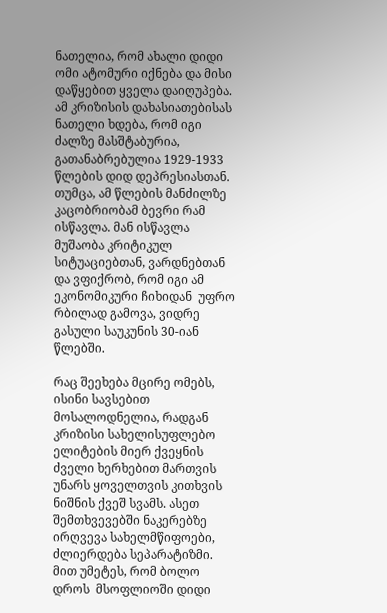ნათელია, რომ ახალი დიდი ომი ატომური იქნება და მისი დაწყებით ყველა დაიღუპება. ამ კრიზისის დახასიათებისას ნათელი ხდება, რომ იგი ძალზე მასშტაბურია, გათანაბრებულია 1929-1933 წლების დიდ დეპრესიასთან. თუმცა, ამ წლების მანძილზე კაცობრიობამ ბევრი რამ ისწავლა. მან ისწავლა მუშაობა კრიტიკულ სიტუაციებთან, ვარდნებთან და ვფიქრობ, რომ იგი ამ ეკონომიკური ჩიხიდან  უფრო რბილად გამოვა, ვიდრე გასული საუკუნის 30-იან წლებში.

რაც შეეხება მცირე ომებს, ისინი სავსებით მოსალოდნელია, რადგან კრიზისი სახელისუფლებო ელიტების მიერ ქვეყნის ძველი ხერხებით მართვის უნარს ყოველთვის კითხვის ნიშნის ქვეშ სვამს. ასეთ შემთხვევებში ნაკერებზე ირღვევა სახელმწიფოები, ძლიერდება სეპარატიზმი. მით უმეტეს, რომ ბოლო დროს  მსოფლიოში დიდი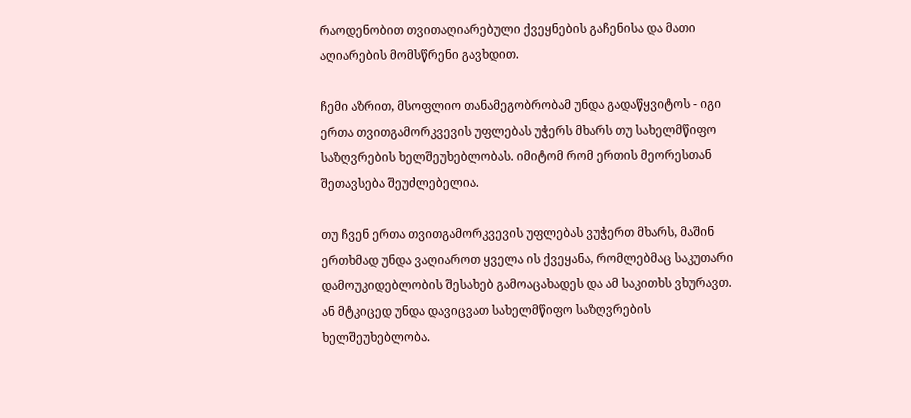რაოდენობით თვითაღიარებული ქვეყნების გაჩენისა და მათი აღიარების მომსწრენი გავხდით.

ჩემი აზრით, მსოფლიო თანამეგობრობამ უნდა გადაწყვიტოს - იგი ერთა თვითგამორკვევის უფლებას უჭერს მხარს თუ სახელმწიფო საზღვრების ხელშეუხებლობას. იმიტომ რომ ერთის მეორესთან შეთავსება შეუძლებელია.

თუ ჩვენ ერთა თვითგამორკვევის უფლებას ვუჭერთ მხარს, მაშინ ერთხმად უნდა ვაღიაროთ ყველა ის ქვეყანა, რომლებმაც საკუთარი დამოუკიდებლობის შესახებ გამოაცახადეს და ამ საკითხს ვხურავთ. ან მტკიცედ უნდა დავიცვათ სახელმწიფო საზღვრების ხელშეუხებლობა.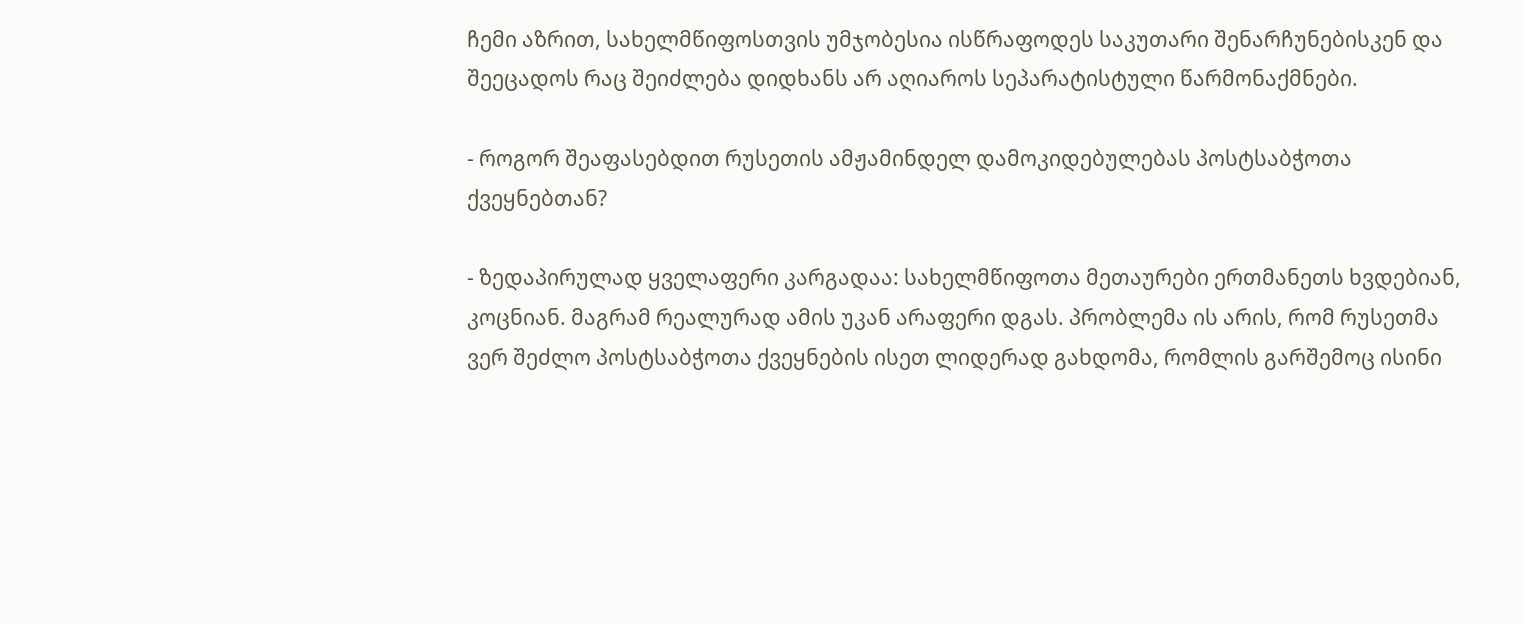ჩემი აზრით, სახელმწიფოსთვის უმჯობესია ისწრაფოდეს საკუთარი შენარჩუნებისკენ და შეეცადოს რაც შეიძლება დიდხანს არ აღიაროს სეპარატისტული წარმონაქმნები.

- როგორ შეაფასებდით რუსეთის ამჟამინდელ დამოკიდებულებას პოსტსაბჭოთა ქვეყნებთან?

- ზედაპირულად ყველაფერი კარგადაა: სახელმწიფოთა მეთაურები ერთმანეთს ხვდებიან, კოცნიან. მაგრამ რეალურად ამის უკან არაფერი დგას. პრობლემა ის არის, რომ რუსეთმა ვერ შეძლო პოსტსაბჭოთა ქვეყნების ისეთ ლიდერად გახდომა, რომლის გარშემოც ისინი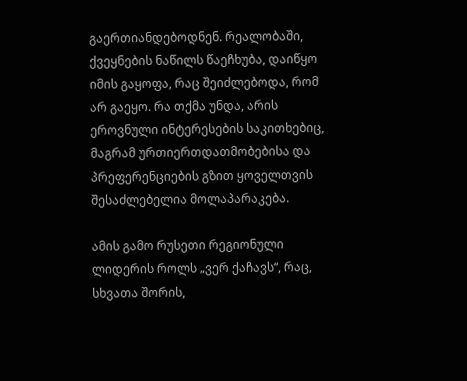გაერთიანდებოდნენ. რეალობაში, ქვეყნების ნაწილს წაეჩხუბა, დაიწყო იმის გაყოფა, რაც შეიძლებოდა, რომ არ გაეყო. რა თქმა უნდა, არის ეროვნული ინტერესების საკითხებიც, მაგრამ ურთიერთდათმობებისა და პრეფერენციების გზით ყოველთვის შესაძლებელია მოლაპარაკება.

ამის გამო რუსეთი რეგიონული ლიდერის როლს „ვერ ქაჩავს“, რაც, სხვათა შორის,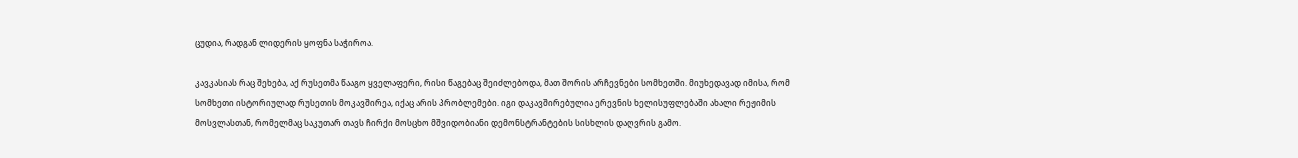ცუდია, რადგან ლიდერის ყოფნა საჭიროა.

კავკასიას რაც შეხება, აქ რუსეთმა წააგო ყველაფერი, რისი წაგებაც შეიძლებოდა, მათ შორის არჩევნები სომხეთში. მიუხედავად იმისა, რომ სომხეთი ისტორიულად რუსეთის მოკავშირეა, იქაც არის პრობლემები. იგი დაკავშირებულია ერევნის ხელისუფლებაში ახალი რეჟიმის მოსვლასთან, რომელმაც საკუთარ თავს ჩირქი მოსცხო მშვიდობიანი დემონსტრანტების სისხლის დაღვრის გამო.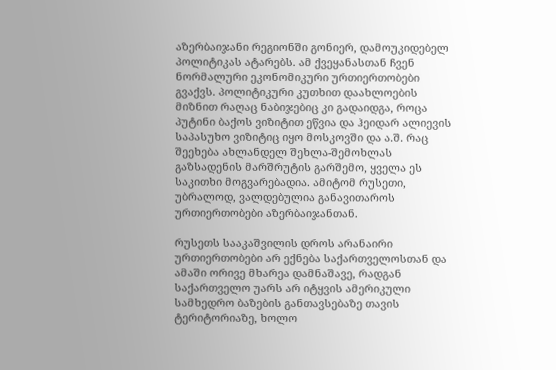აზერბაიჯანი რეგიონში გონიერ, დამოუკიდებელ პოლიტიკას ატარებს. ამ ქვეყანასთან ჩვენ ნორმალური ეკონომიკური ურთიერთობები გვაქვს. პოლიტიკური კუთხით დაახლოების მიზნით რაღაც ნაბიჯებიც კი გადაიდგა, როცა პუტინი ბაქოს ვიზიტით ეწვია და ჰეიდარ ალიევის საპასუხო ვიზიტიც იყო მოსკოვში და ა.შ. რაც შეეხება ახლანდელ შეხლა-შემოხლას გაზსადენის მარშრუტის გარშემო, ყველა ეს საკითხი მოგვარებადია. ამიტომ რუსეთი, უბრალოდ, ვალდებულია განავითაროს ურთიერთობები აზერბაიჯანთან.

რუსეთს სააკაშვილის დროს არანაირი ურთიერთობები არ ექნება საქართველოსთან და ამაში ორივე მხარეა დამნაშავე, რადგან საქართველო უარს არ იტყვის ამერიკული სამხედრო ბაზების განთავსებაზე თავის ტერიტორიაზე, ხოლო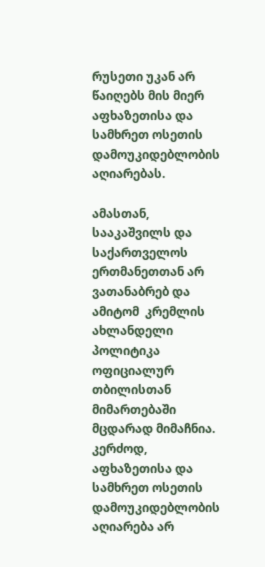რუსეთი უკან არ წაიღებს მის მიერ აფხაზეთისა და სამხრეთ ოსეთის დამოუკიდებლობის აღიარებას.

ამასთან, სააკაშვილს და საქართველოს ერთმანეთთან არ ვათანაბრებ და ამიტომ  კრემლის ახლანდელი პოლიტიკა ოფიციალურ თბილისთან მიმართებაში მცდარად მიმაჩნია. კერძოდ, აფხაზეთისა და სამხრეთ ოსეთის დამოუკიდებლობის აღიარება არ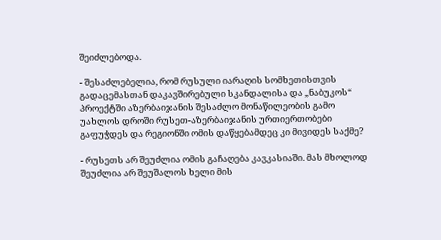შეიძლებოდა.

- შესაძლებელია, რომ რუსული იარაღის სომხეთისთვის გადაცემასთან დაკავშირებული სკანდალისა და „ნაბუკოს“ პროექტში აზერბაიჯანის შესაძლო მონაწილეობის გამო უახლოს დროში რუსეთ-აზერბაიჯანის ურთიერთობები გაფუჭდეს და რეგიონში ომის დაწყებამდეც კი მივიდეს საქმე?

- რუსეთს არ შეუძლია ომის გაჩაღება კავკასიაში. მას მხოლოდ შეუძლია არ შეუშალოს ხელი მის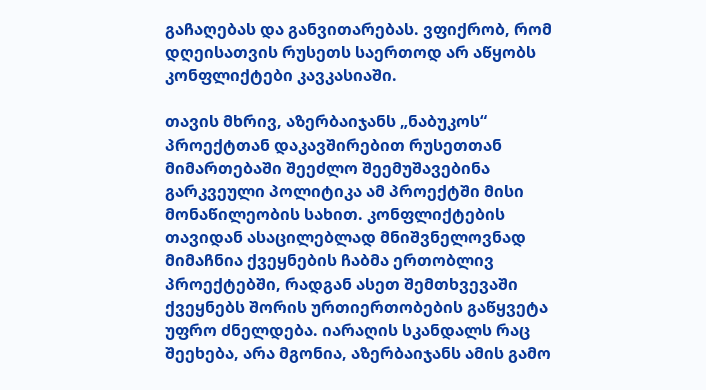გაჩაღებას და განვითარებას. ვფიქრობ, რომ დღეისათვის რუსეთს საერთოდ არ აწყობს კონფლიქტები კავკასიაში.

თავის მხრივ, აზერბაიჯანს „ნაბუკოს“ პროექტთან დაკავშირებით რუსეთთან მიმართებაში შეეძლო შეემუშავებინა გარკვეული პოლიტიკა ამ პროექტში მისი მონაწილეობის სახით. კონფლიქტების თავიდან ასაცილებლად მნიშვნელოვნად მიმაჩნია ქვეყნების ჩაბმა ერთობლივ პროექტებში, რადგან ასეთ შემთხვევაში ქვეყნებს შორის ურთიერთობების გაწყვეტა უფრო ძნელდება. იარაღის სკანდალს რაც შეეხება, არა მგონია, აზერბაიჯანს ამის გამო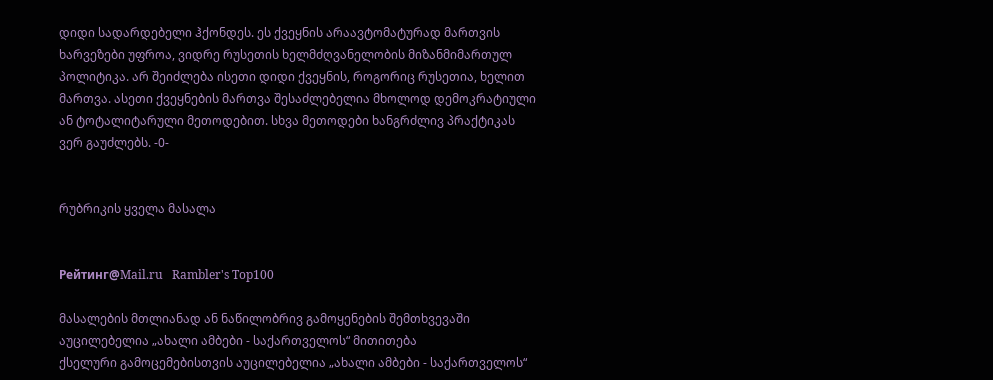დიდი სადარდებელი ჰქონდეს. ეს ქვეყნის არაავტომატურად მართვის ხარვეზები უფროა, ვიდრე რუსეთის ხელმძღვანელობის მიზანმიმართულ პოლიტიკა. არ შეიძლება ისეთი დიდი ქვეყნის, როგორიც რუსეთია, ხელით მართვა. ასეთი ქვეყნების მართვა შესაძლებელია მხოლოდ დემოკრატიული ან ტოტალიტარული მეთოდებით. სხვა მეთოდები ხანგრძლივ პრაქტიკას ვერ გაუძლებს. -0-


რუბრიკის ყველა მასალა


Рейтинг@Mail.ru   Rambler's Top100

მასალების მთლიანად ან ნაწილობრივ გამოყენების შემთხვევაში აუცილებელია „ახალი ამბები - საქართველოს“ მითითება
ქსელური გამოცემებისთვის აუცილებელია „ახალი ამბები - საქართველოს“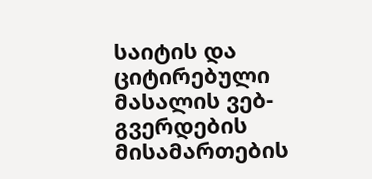საიტის და ციტირებული მასალის ვებ-გვერდების მისამართების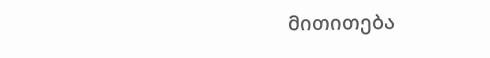მითითება